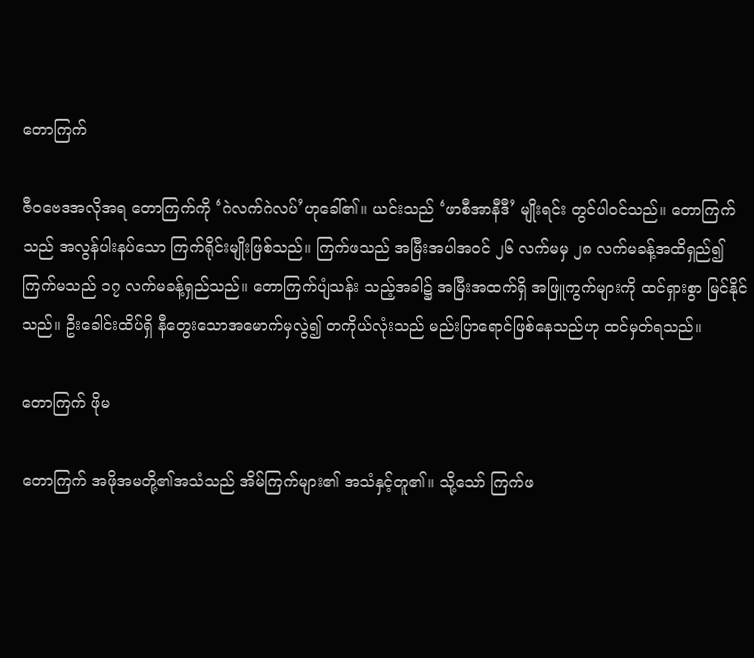တောကြက်

ဇီဝ‌ဗေဒအလိုအရ ‌တောကြက်ကို ‘ဂဲလက်ဂဲလပ်’ဟု‌ခေါ်၏။ ယင်းသည် ‘ဖာစီအာနီဒီ’ မျိုးရင်း တွင်ပါဝင်သည်။ ‌တောကြက်သည် အလွန်ပါးနပ်‌သော ကြက်ရိုင်းမျိုးဖြစ်သည်။ ကြက်ဖသည် အမြီးအပါအဝင် ၂၆ လက်မမှ ၂၈ လက်မခန့်အထိရှည်၍ ကြက်မသည် ၁၇ လက်မခန့်ရှည်သည်။ ‌တောကြက်ပျံသန်း သည့်အခါ၌ အမြီးအထက်ရှိ အဖြူကွက်များကို ထင်ရှားစွာ မြင်နိုင်သည်။ ဦး‌ခေါင်းထိပ်ရှိ နီ‌တွေး‌သောအ‌မောက်မှလွဲ၍ တကိုယ်လုံးသည် မည်းပြာ‌ရောင်ဖြစ်‌နေသည်ဟု ထင်မှတ်ရသည်။

တောကြက် ဖိုမ

တောကြက် အဖိုအမတို့၏အသံသည် အိမ်ကြက်များ၏ အသံနှင့်တူ၏။ သို့‌သော် ကြက်ဖ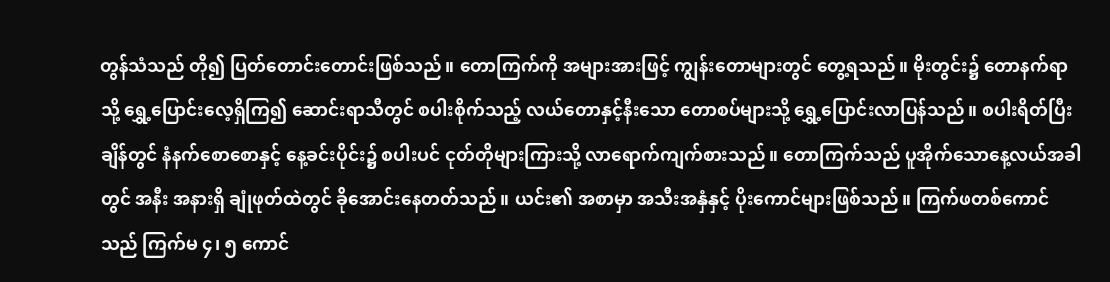တွန်သံသည် တို၍ ပြတ်‌တောင်း‌တောင်းဖြစ်သည်။ ‌တောကြက်ကို အများအားဖြင့် ကျွန်း‌တောများတွင် ‌တွေ့ရသည်။ မိုးတွင်း၌ ‌တောနက်ရာသို့ ‌ရွှေ့‌ပြောင်း‌လေ့ရှိကြ၍ ‌ဆောင်းရာသီတွင် စပါးစိုက်သည့် လယ်‌တောနှင့်နီး‌သော ‌တောစပ်များသို့ ‌ရွှေ့‌ပြောင်းလာပြန်သည်။ စပါးရိတ်ပြီးချိန်တွင် နံနက်‌စော‌စောနှင့် ‌နေ့ခင်းပိုင်း၌ စပါးပင် ငုတ်တိုများကြားသို့ လာ‌ရောက်ကျက်စားသည်။ ‌တောကြက်သည် ပူအိုက်‌သော‌နေ့လယ်အခါတွင် အနီး အနားရှိ ချုံဖုတ်ထဲတွင် ခို‌အောင်း‌နေတတ်သည်။ ယင်း၏ အစာမှာ အသီးအနှံနှင့် ပိုး‌ကောင်များဖြစ်သည်။ ကြက်ဖတစ်‌ကောင်သည် ကြက်မ ၄၊ ၅ ‌ကောင်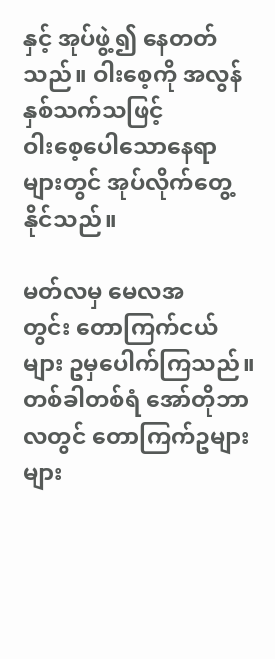နှင့် အုပ်ဖွဲ့၍ ‌နေတတ် သည်။ ဝါး‌စေ့ကို အလွန်နှစ်သက်သဖြင့် ဝါး‌စေ့‌ပေါ‌သော‌နေရာ များတွင် အုပ်လိုက်‌တွေ့နိုင်သည်။

မတ်လမှ‌ မေလအတွင်း ‌တောကြက်ငယ်များ ဥမှ‌ပေါက်ကြသည်။ တစ်ခါတစ်ရံ ‌အော်တိုဘာလတွင် ‌တောကြက်ဥများများ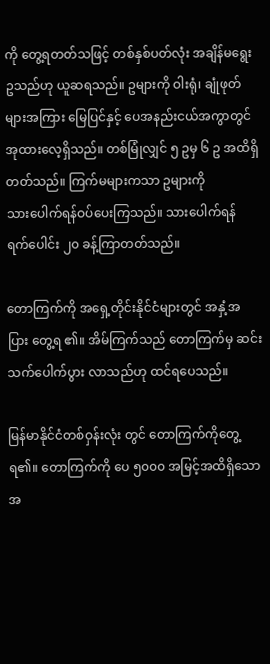ကို ‌တွေ့ရတတ်သဖြင့် တစ်နှစ်ပတ်လုံး အချိန်မ‌ရွေးဥသည်ဟု ယူဆရသည်။ ဥများကို ဝါးရုံ၊ ချုံဖုတ်များအကြား ‌မြေပြင်နှင့် ‌ပေအနည်းငယ်အကွာတွင် အုထား‌လေ့ရှိသည်။ တစ်မြုံလျှင် ၅ ဥမှ ၆ ဥ အထိရှိတတ်သည်။ ကြက်မများကသာ ဥများကို သား‌ပေါက်ရန်ဝပ်‌ပေးကြသည်။ သား‌ပေါက်ရန် ရက်‌ပေါင်း ၂၀ ခန့်ကြာတတ်သည်။

တောကြက်ကို အ‌ရှေ့တိုင်းနိုင်ငံများတွင် အနှံ့အပြား ‌တွေ့ရ ၏။ အိမ်ကြက်သည် ‌တောကြက်မှ ဆင်းသက်‌ပေါက်ပွား လာသည်ဟု ထင်ရပေသည်။

မြန်မာနိုင်ငံတစ်ဝှန်းလုံး တွင် ‌တောကြက်ကို‌တွေ့ရ၏။ ‌တောကြက်ကို ‌ပေ ၅၀၀၀ အမြင့်အထိရှိ‌သော အ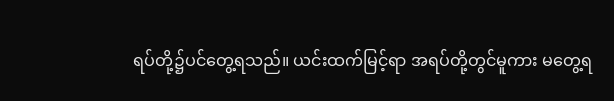ရပ်တို့၌ပင်‌တွေ့ရသည်။ ယင်းထက်မြင့်ရာ အရပ်တို့တွင်မူကား မ‌တွေ့ရ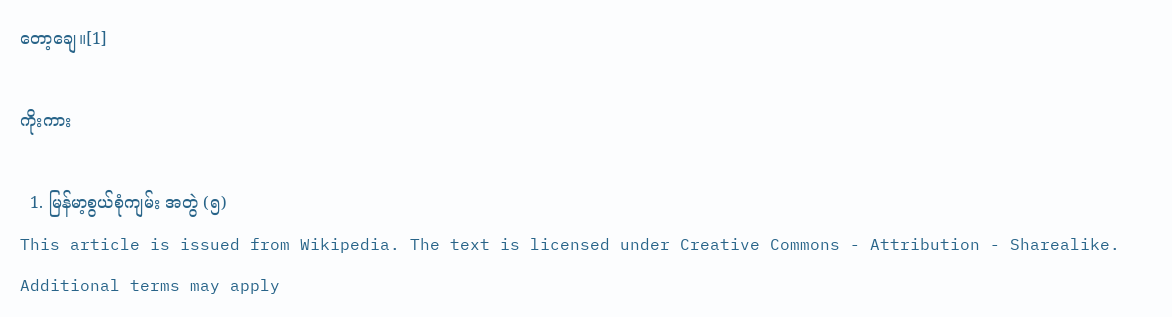တော့‌ချေ။[1]

ကိုးကား

  1. မြန်မာ့စွယ်စုံကျမ်း အတွဲ (၅)
This article is issued from Wikipedia. The text is licensed under Creative Commons - Attribution - Sharealike. Additional terms may apply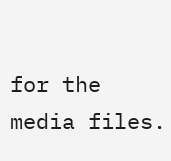for the media files.